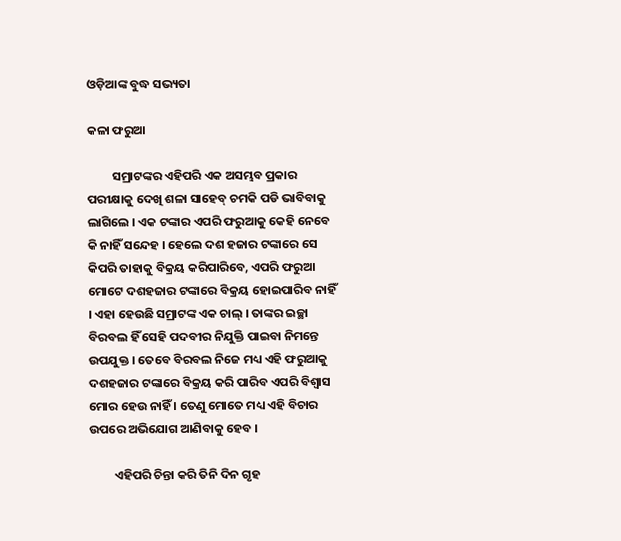ଓଡ଼ିଆଙ୍କ ବୁଦ୍ଧ ସଭ୍ୟତା

କଳା ଫରୁଆ

         ସମ୍ରାଟଙ୍କର ଏହିପରି ଏକ ଅସମ୍ଭବ ପ୍ରକାର ପରୀକ୍ଷାକୁ ଦେଖି ଶଳା ସାହେବ୍ ଚମକି ପଡି ଭାବିବାକୁ ଲାଗିଲେ । ଏକ ଟଙ୍କାର ଏପରି ଫରୁଆକୁ କେହି ନେବେ କି ନାହିଁ ସନ୍ଦେହ । ହେଲେ ଦଶ ହଜାର ଟଙ୍କାରେ ସେ କିପରି ତାହାକୁ ବିକ୍ରୟ କରିପାରିବେ, ଏପରି ଫରୁଆ ମୋଟେ ଦଶହଜାର ଟଙ୍କାରେ ବିକ୍ରୟ ହୋଇପାରିବ ନାହିଁ । ଏହା ହେଉଛି ସମ୍ରାଟଙ୍କ ଏକ ଚାଲ୍ । ତାଙ୍କର ଇଚ୍ଛା ବିରବଲ ହିଁ ସେହି ପଦବୀର ନିଯୁକ୍ତି ପାଇବା ନିମନ୍ତେ ଉପଯୁକ୍ତ । ତେବେ ବିରବଲ ନିଜେ ମଧ୍ୟ ଏହି ଫରୁଆକୁ ଦଶହଜାର ଟଙ୍କାରେ ବିକ୍ରୟ କରି ପାରିବ ଏପରି ବିଶ୍ୱାସ ମୋର ହେଉ ନାହିଁ । ତେଣୁ ମୋତେ ମଧ୍ୟ ଏହି ବିଚାର ଉପରେ ଅଭିଯୋଗ ଆଣିବାକୁ ହେବ ।

         ଏହିପରି ଚିନ୍ତା କରି ତିନି ଦିନ ଗୃହ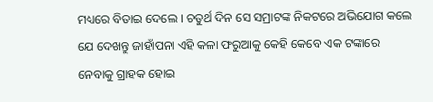ମଧ୍ୟରେ ବିତାଇ ଦେଲେ । ଚତୁର୍ଥ ଦିନ ସେ ସମ୍ରାଟଙ୍କ ନିକଟରେ ଅଭିଯୋଗ କଲେ ଯେ ଦେଖନ୍ତୁ ଜାହାଁପନା ଏହି କଳା ଫରୁଆକୁ କେହି କେବେ ଏକ ଟଙ୍କାରେ ନେବାକୁ ଗ୍ରାହକ ହୋଇ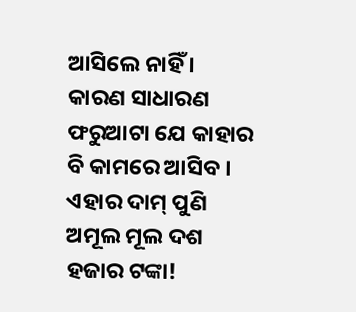ଆସିଲେ ନାହିଁ । କାରଣ ସାଧାରଣ ଫରୁଆଟା ଯେ କାହାର ବି କାମରେ ଆସିବ । ଏହାର ଦାମ୍ ପୁଣି ଅମୂଲ ମୂଲ ଦଶ ହଜାର ଟଙ୍କା!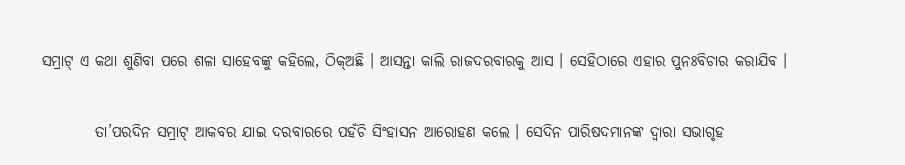ସମ୍ରାଟ୍ ଏ କଥା ଶୁଣିବା ପରେ ଶଳା ସାହେବଙ୍କୁ କହିଲେ, ଠିକ୍ଅଛି । ଆସନ୍ତା କାଲି ରାଜଦରବାରକୁ ଆସ । ସେହିଠାରେ ଏହାର ପୁନଃବିଚାର କରାଯିବ ।

         ତା’ପରଦିନ ସମ୍ରାଟ୍ ଆକବର ଯାଇ ଦରବାରରେ ପହଁଚି ସିଂହାସନ ଆରୋହଣ କଲେ । ସେଦିନ ପାରିଷଦମାନଙ୍କ ଦ୍ୱାରା ସଭାଗୃହ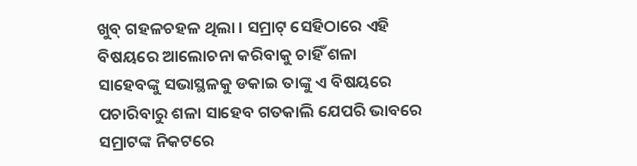ଖୁବ୍ ଗହଳଚହଳ ଥିଲା । ସମ୍ରାଟ୍ ସେହିଠାରେ ଏହି ବିଷୟରେ ଆଲୋଚନା କରିବାକୁ ଚାହିଁ ଶଳା ସାହେବଙ୍କୁ ସଭାସ୍ଥଳକୁ ଡକାଇ ତାଙ୍କୁ ଏ ବିଷୟରେ ପଚାରିବାରୁ ଶଳା ସାହେବ ଗତକାଲି ଯେପରି ଭାବରେ ସମ୍ରାଟଙ୍କ ନିକଟରେ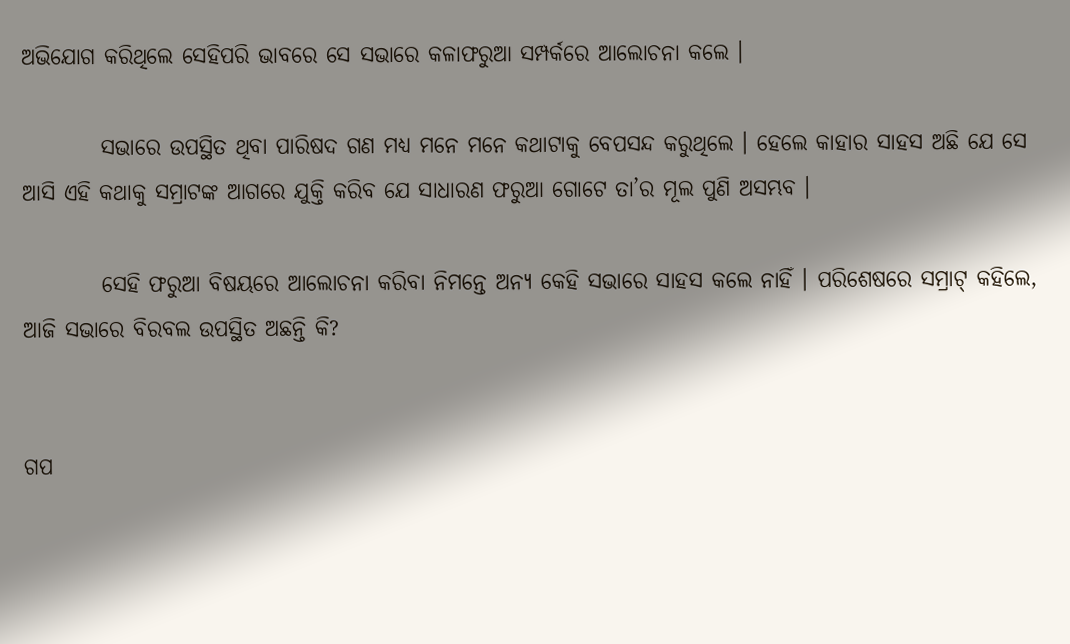ଅଭିଯୋଗ କରିଥିଲେ ସେହିପରି ଭାବରେ ସେ ସଭାରେ କଳାଫରୁଆ ସମ୍ପର୍କରେ ଆଲୋଚନା କଲେ ।

         ସଭାରେ ଉପସ୍ଥିତ ଥିବା ପାରିଷଦ ଗଣ ମଧ୍ୟ ମନେ ମନେ କଥାଟାକୁ ବେପସନ୍ଦ କରୁଥିଲେ । ହେଲେ କାହାର ସାହସ ଅଛି ଯେ ସେ ଆସି ଏହି କଥାକୁ ସମ୍ରାଟଙ୍କ ଆଗରେ ଯୁକ୍ତି କରିବ ଯେ ସାଧାରଣ ଫରୁଆ ଗୋଟେ ତା’ର ମୂଲ ପୁଣି ଅସମ୍ଭବ ।

         ସେହି ଫରୁଆ ବିଷୟରେ ଆଲୋଚନା କରିବା ନିମନ୍ତେ ଅନ୍ୟ କେହି ସଭାରେ ସାହସ କଲେ ନାହିଁ । ପରିଶେଷରେ ସମ୍ରାଟ୍ କହିଲେ, ଆଜି ସଭାରେ ବିରବଲ ଉପସ୍ଥିତ ଅଛନ୍ତି କି?


ଗପ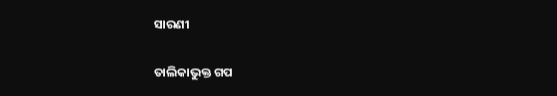ସାରଣୀ

ତାଲିକାଭୁକ୍ତ ଗପ